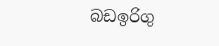බඩඉරිගු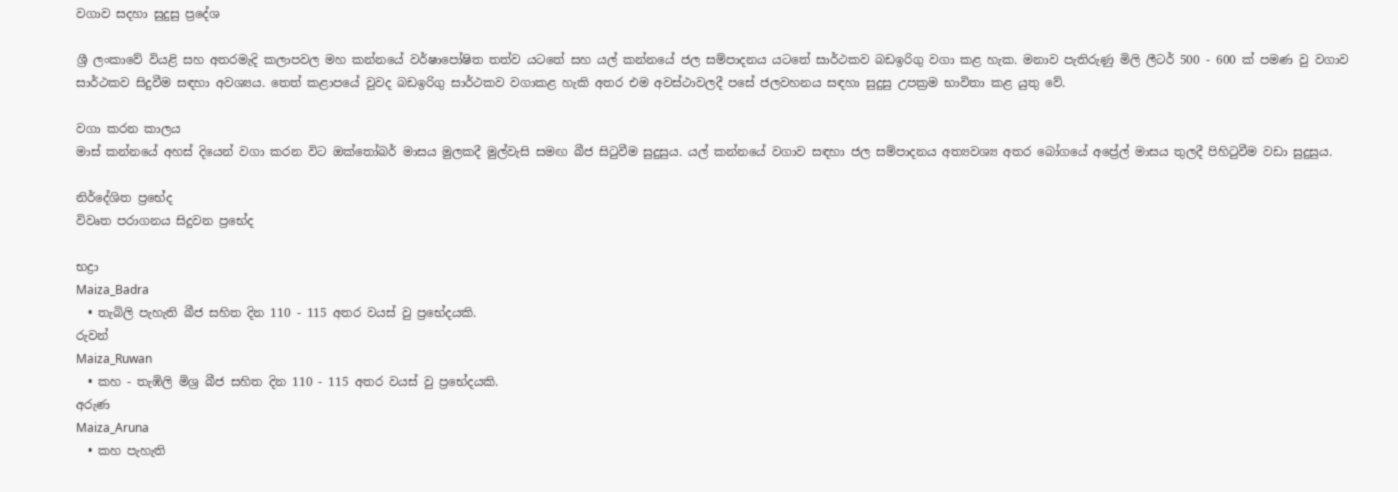වගාව සදහා සුදුසු ප්‍රදේශ

ශ්‍රී ලංකාවේ වියළි සහ අතරමැදි කලාපවල මහ කන්නයේ වර්ෂාපෝෂිත තත්ව යටතේ සහ යල් කන්නයේ ජල සම්පාදනය යටතේ සාර්ථකව බඩඉරිගු වගා කළ හැක. මනාව පැතිරුණු මිලි ලීටර් 500 - 600 ක් පමණ වු වගාව සාර්ථකව සිදුවීම සඳහා අවශ්‍යය. තෙත් කළාපයේ වුවද බඩඉරිගු සාර්ථකව වගාකළ හැකි අතර එම අවස්ථාවලදී පසේ ජලවහනය සඳහා සුදුසු උපක්‍රම භාවිතා කළ යුතු වේ.

වගා කරන කාලය
මාස් කන්නයේ අහස් දියෙන් වගා කරන විට ඔක්තෝබර් මාසය මුලකදී මුල්වැසි සමඟ බීජ සිටුවීම සුදුසුය. යල් කන්නයේ වගාව සඳහා ජල සම්පාදනය අත්‍යවශ්‍ය අතර බෝගයේ අප්‍රේල් මාසය තුලදී පිහිටුවීම වඩා සුදුසුය.

නිර්දේශිත ප්‍රභේද
විවෘත පරාගනය සිදුවන ප්‍රභේද

භද්‍රා
Maiza_Badra
  • තැබිලි පැහැති බීජ සහිත දින 110 - 115 අතර වයස් වු ප්‍රභේදයකි.
රුවන්
Maiza_Ruwan
  • කහ - තැඹිලි මිශ්‍ර බීජ සහිත දින 110 - 115 අතර වයස් වු ප්‍රභේදයකි.
අරුණ
Maiza_Aruna
  • කහ පැහැති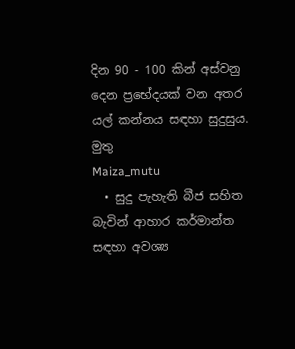දින 90 - 100 කින් අස්වනු දෙන ප්‍රභේදයක් වන අතර යල් කන්නය සඳහා සුදුසුය.
මුතු
Maiza_mutu
  • සුදු පැහැති බීජ සහිත බැවින් ආහාර කර්මාන්ත සඳහා අවශ්‍ය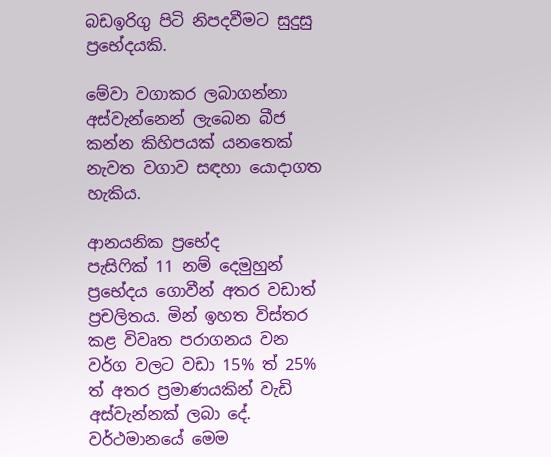බඩඉරිගු පිටි නිපදවීමට සුදුසු ප්‍රභේදයකි.

මේවා වගාකර ලබාගන්නා අස්වැන්නෙන් ලැබෙන බීජ කන්න කිහිපයක් යනතෙක් නැවත වගාව සඳහා යොදාගත හැකිය.

ආනයනික ප්‍රභේද
පැසිෆික් 11 නම් දෙමුහුන් ප්‍රභේදය ගොවීන් අතර වඩාත් ප්‍රචලිතය. මින් ඉහත විස්තර කළ විවෘත පරාගනය වන වර්ග වලට වඩා 15% ත් 25% ත් අතර ප්‍රමාණයකින් වැඩි අස්වැන්නක් ලබා දේ. වර්ථමානයේ මෙම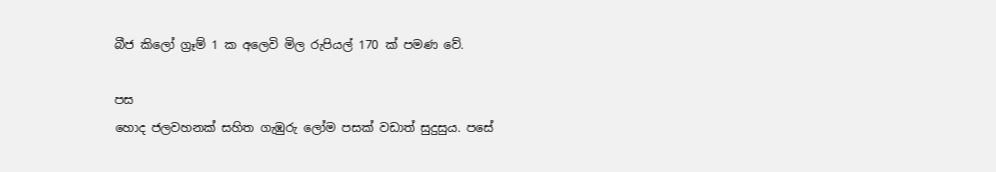බීජ කිලෝ ග්‍රෑම් 1 ක අලෙවි මිල රුපියල් 170 ක් පමණ වේ.

පස
හොද ජලවහනක් සහිත ගැඹුරු ලෝම පසක් වඩාත් සුදුසුය. පසේ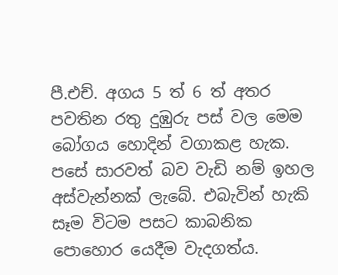පී.එච්. අගය 5 ත් 6 ත් අතර පවතින රතු දුඹුරු පස් වල මෙම බෝගය හොදින් වගාකළ හැක. පසේ සාරවත් බව වැඩි නම් ඉහල අස්වැන්නක් ලැබේ. එබැවින් හැකි සෑම විටම පසට කාබනික පොහොර යෙදීම වැදගත්ය.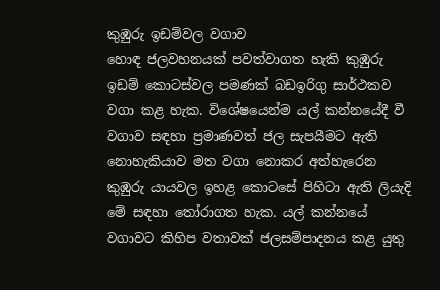කුඹුරු ඉඩම්වල වගාව
හොඳ ජලවහනයක් පවත්වාගත හැකි කුඹුරු ඉඩම් කොටස්වල පමණක් බඩඉරිගු සාර්ථකව වගා කළ හැක. විශේෂයෙන්ම යල් කන්නයේදී වී වගාව සඳහා ප්‍රමාණවත් ජල සැපයීමට ඇති නොහැකියාව මත වගා නොකර අත්හැරෙන කුඹුරු යායවල ඉහළ කොටසේ පිහිටා ඇති ලියැදි මේ සඳහා තෝරාගත හැක. යල් කන්නයේ වගාවට කිහිප වතාවක් ජලසම්පාදනය කළ යුතු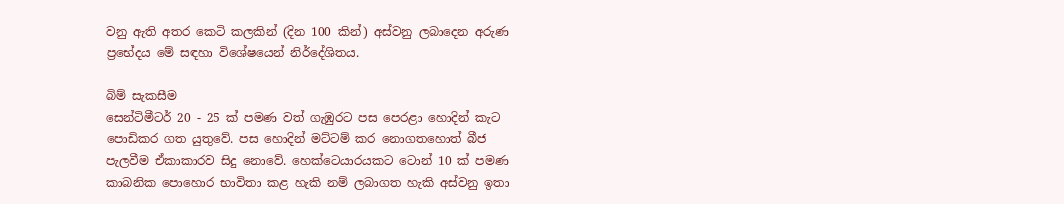වනු ඇති අතර කෙටි කලකින් (දින 100 කින්) අස්වනු ලබාදෙන අරුණ ප්‍රභේදය මේ සඳහා විශේෂයෙන් නිර්දේශිතය.

බිම් සැකසීම
සෙන්ටිමීටර් 20 - 25 ක් පමණ වත් ගැඹුරට පස පෙරළා හොදින් කැට පොඩිකර ගත යුතුවේ. පස හොදින් මට්ටම් කර නොගතහොත් බීජ පැලවීම ඒකාකාරව සිදු නොවේ. හෙක්ටෙයාරයකට ටොන් 10 ක් පමණ කාබනික පොහොර භාවිතා කළ හැකි නම් ලබාගත හැකි අස්වනු ඉතා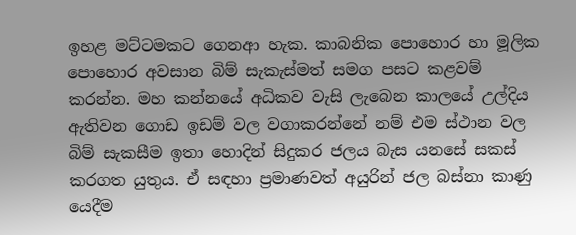ඉහළ මට්ටමකට ගෙනආ හැක. කාබනික පොහොර හා මූලික පොහොර අවසාන බිම් සැකැස්මත් සමග පසට කළවම් කරන්න. මහ කන්නයේ අධිකව වැසි ලැබෙන කාලයේ උල්දිය ඇතිවන ගොඩ ඉඩම් වල වගාකරන්නේ නම් එම ස්ථාන වල බිම් සැකසීම ඉතා හොදින් සිදුකර ජලය බැස යනසේ සකස් කරගත යුතුය. ඒ සඳහා ප්‍රමාණවත් අයුරින් ජල බස්නා කාණු යෙදීම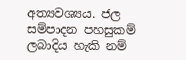අත්‍යවශ්‍යය. ජල සම්පාදන පහසුකම් ලබාදිය හැකි නම්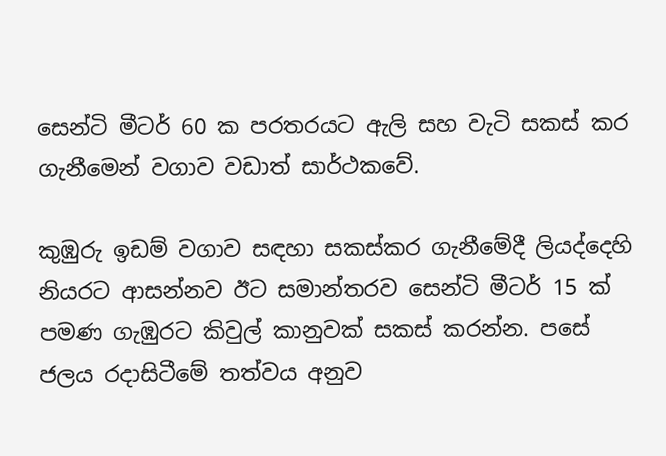සෙන්ටි මීටර් 60 ක පරතරයට ඇලි සහ වැටි සකස් කර ගැනීමෙන් වගාව වඩාත් සාර්ථකවේ.

කුඹුරු ඉඩම් වගාව සඳහා සකස්කර ගැනීමේදී ලියද්දෙහි නියරට ආසන්නව ඊට සමාන්තරව සෙන්ටි මීටර් 15 ක් පමණ ගැඹුරට කිවුල් කානුවක් සකස් කරන්න. පසේ ජලය රදාසිටීමේ තත්වය අනුව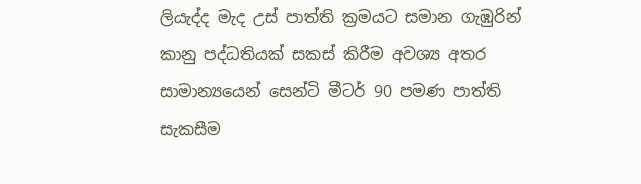ලියැද්ද මැද උස් පාත්ති ක්‍රමයට සමාන ගැඹුරින් කානු පද්ධතියක් සකස් කිරීම අවශ්‍ය අතර සාමාන්‍යයෙන් සෙන්ටි මීටර් 90 පමණ පාත්ති සැකසීම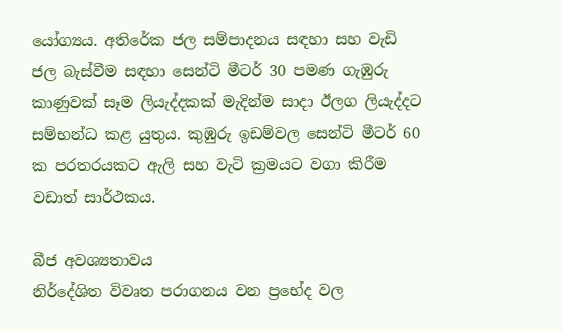යෝග්‍යය. අතිරේක ජල සම්පාදනය සඳහා සහ වැඩි ජල බැස්වීම සඳහා සෙන්ටි මීටර් 30 පමණ ගැඹුරු කාණුවක් සෑම ලියැද්දකක් මැදින්ම සාදා ඊලග ලියැද්දට සම්භන්ධ කළ යුතුය. කුඹුරු ඉඩම්වල සෙන්ටි මීටර් 60 ක පරතරයකට ඇලි සහ වැටි ක්‍රමයට වගා කිරීම වඩාත් සාර්ථකය.

බීජ අවශ්‍යතාවය
නිර්දේශිත විවෘත පරාගනය වන ප්‍රභේද වල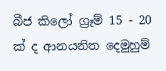බීජ කිලෝ ග්‍රෑම් 15 - 20 ක් ද ආනයනිත දෙමුහුම්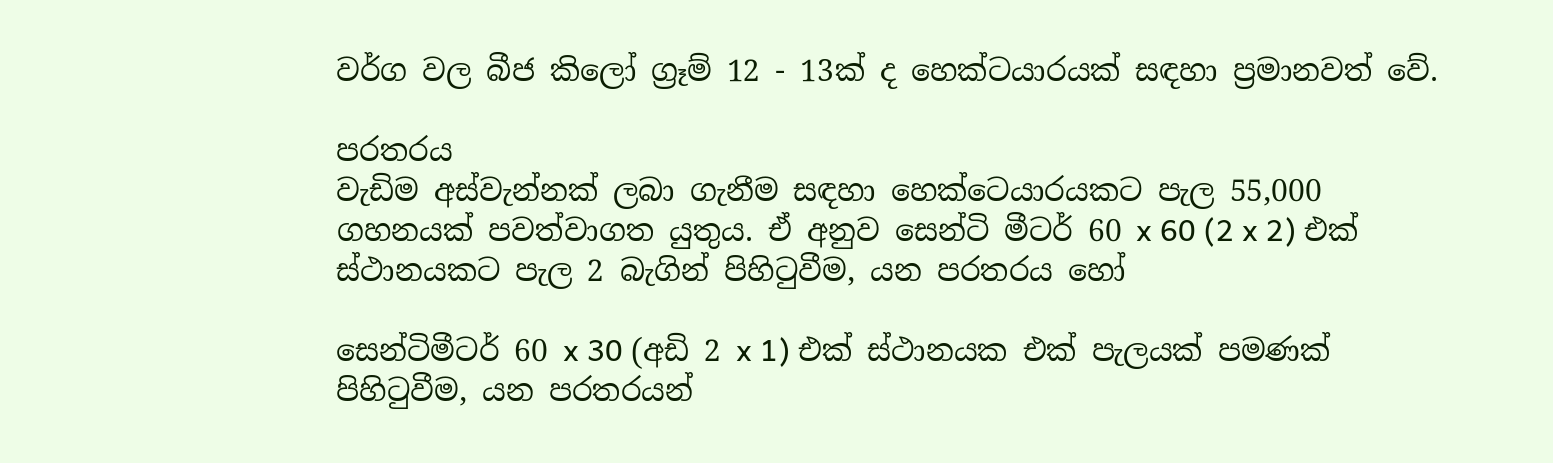වර්ග වල බීජ කිලෝ ග්‍රෑම් 12 - 13ක් ද හෙක්ටයාරයක් සඳහා ප්‍රමානවත් වේ.

පරතරය
වැඩිම අස්වැන්නක් ලබා ගැනීම සඳහා හෙක්ටෙයාරයකට පැල 55,000 ගහනයක් පවත්වාගත යුතුය. ඒ අනුව සෙන්ටි මීටර් 60 x 60 (2 x 2) එක් ස්ථානයකට පැල 2 බැගින් පිහිටුවීම, යන පරතරය හෝ

සෙන්ටිමීටර් 60 x 30 (අඩි 2 x 1) එක් ස්ථානයක එක් පැලයක් පමණක් පිහිටුවීම, යන පරතරයන්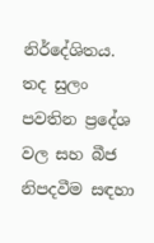නිර්දේශිතය. තද සුලං පවතින ප්‍රදේශ වල සහ බීජ නිපදවීම සඳහා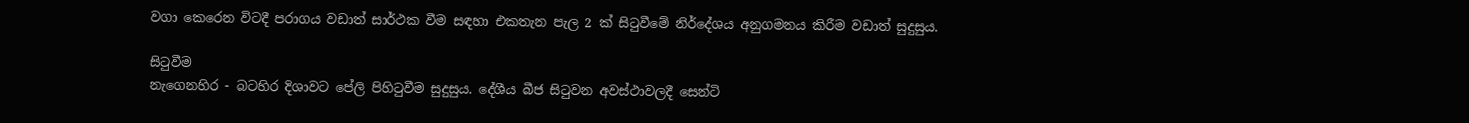වගා කෙරෙන විටදී පරාගය වඩාත් සාර්ථක වීම සඳහා එකතැන පැල 2 ක් සිටුවීමේ නිර්දේශය අනුගමනය කිරීම වඩාත් සුදුසුය.

සිටුවීම
නැගෙනහිර - බටහිර දිශාවට පේලි පිහිටුවීම සුදුසුය. දේශීය බීජ සිටුවන අවස්ථාවලදී සෙන්ටි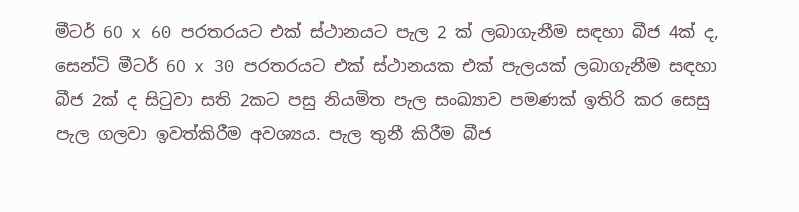මීටර් 60 x 60 පරතරයට එක් ස්ථානයට පැල 2 ක් ලබාගැනීම සඳහා බීජ 4ක් ද, සෙන්ටි මීටර් 60 x 30 පරතරයට එක් ස්ථානයක එක් පැලයක් ලබාගැනීම සඳහා බීජ 2ක් ද සිටුවා සති 2කට පසු නියමිත පැල සංඛ්‍යාව පමණක් ඉතිරි කර සෙසු පැල ගලවා ඉවත්කිරීම අවශ්‍යය. පැල තුනී කිරීම බීජ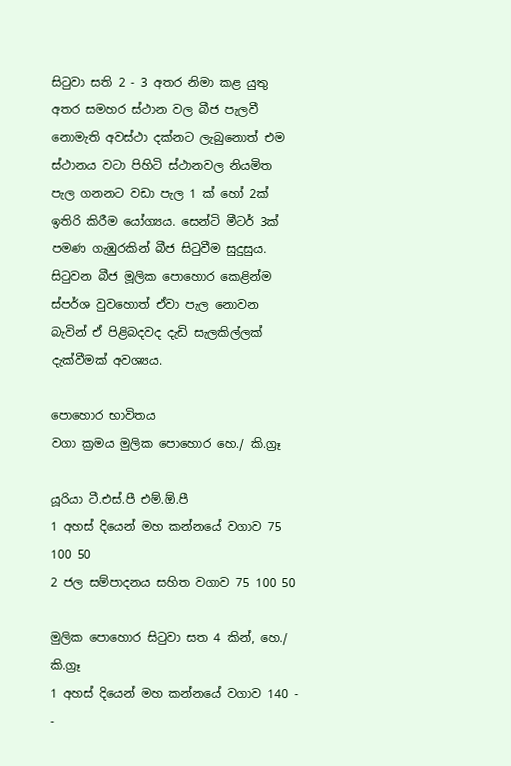සිටුවා සති 2 - 3 අතර නිමා කළ යුතු අතර සමහර ස්ථාන වල බීජ පැලවී නොමැති අවස්ථා දක්නට ලැබුනොත් එම ස්ථානය වටා පිහිටි ස්ථානවල නියමිත පැල ගනනට වඩා පැල 1 ක් හෝ 2ක් ඉතිරි කිරීම යෝග්‍යය. සෙන්ටි මීටර් 3ක් පමණ ගැඹුරකින් බීජ සිටුවීම සුදුසුය. සිටුවන බීජ මූලික පොහොර කෙළින්ම ස්පර්ශ වුවහොත් ඒවා පැල නොවන බැවින් ඒ පිළිබදවද දැඩි සැලකිල්ලක් දැක්වීමක් අවශ්‍යය.

පොහොර භාවිතය
වගා ක්‍රමය මුලික පොහොර හෙ./ කි.ග්‍රෑ

යූරියා ටී.එස්.පී එම්.ඕ.පී
1 අහස් දියෙන් මහ කන්නයේ වගාව 75 100 50
2 ජල සම්පාදනය සහිත වගාව 75 100 50

මුලික පොහොර සිටුවා සත 4 කින්, හෙ./ කි.ග්‍රෑ
1 අහස් දියෙන් මහ කන්නයේ වගාව 140 - -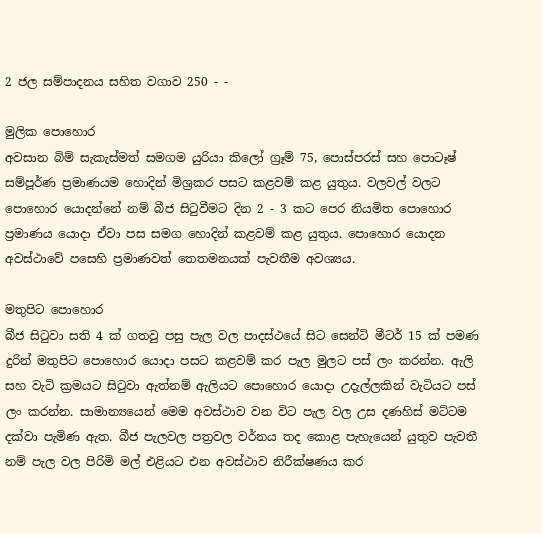2 ජල සම්පාදනය සහිත වගාව 250 - -

මුලික පොහොර
අවසාන බිම් සැකැස්මත් සමගම යුරියා කිලෝ ග්‍රෑම් 75, පොස්පරස් සහ පොටෑෂ් සම්පූර්ණ ප්‍රමාණයම හොදින් මිශ්‍රකර පසට කළවම් කළ යුතුය. වලවල් වලට පොහොර යොදන්නේ නම් බීජ සිටුවීමට දින 2 - 3 කට පෙර නියමිත පොහොර ප්‍රමාණය යොදා ඒවා පස සමග හොදින් කළවම් කළ යුතුය. පොහොර යොදන අවස්ථාවේ පසෙහි ප්‍රමාණවත් තෙතමනයක් පැවතීම අවශ්‍යය.

මතුපිට පොහොර
බීජ සිටුවා සති 4 ක් ගතවු පසු පැල වල පාදස්ථයේ සිට සෙන්ටි මීටර් 15 ක් පමණ දුරින් මතුපිට පොහොර යොදා පසට කළවම් කර පැල මුලට පස් ලං කරන්න. ඇලි සහ වැටි ක්‍රමයට සිටුවා ඇත්නම් ඇලියට පොහොර යොදා උදැල්ලකින් වැටියට පස් ලං කරන්න. සාමාන්‍යයෙන් මෙම අවස්ථාව වන විට පැල වල උස දණහිස් මට්ටම දක්වා පැමිණ ඇත. බීජ පැලවල පත්‍රවල වර්නය තද කොළ පැහැයෙන් යුතුව පැවතී නම් පැල වල පිරිමි මල් එළියට එන අවස්ථාව නිරීක්ෂණය කර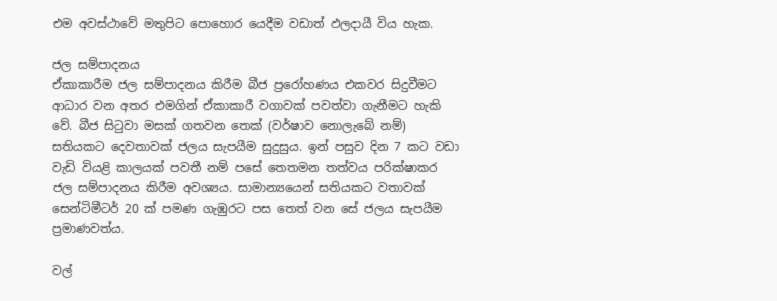එම අවස්ථාවේ මතුපිට පොහොර යෙදීම වඩාත් ඵලදායී විය හැක.

ජල සම්පාදනය
ඒකාකාරීම ජල සම්පාදනය කිරීම බීජ ප්‍රරෝහණය එකවර සිදුවීමට ආධාර වන අතර එමගින් ඒකාකාරී වගාවක් පවත්වා ගැනීමට හැකි වේ. බීජ සිටුවා මසක් ගතවන තෙක් (වර්ෂාව නොලැබේ නම්) සතියකට දෙවතාවක් ජලය සැපයීම සුදුසුය. ඉන් පසුව දින 7 කට වඩා වැඩි වියළි කාලයක් පවතී නම් පසේ තෙතමන තත්වය පරික්ෂාකර ජල සම්පාදනය කිරීම අවශ්‍යය. සාමාන්‍යයෙන් සතියකට වතාවක් සෙන්ටිමීටර් 20 ක් පමණ ගැඹුරට පස තෙත් වන සේ ජලය සැපයීම ප්‍රමාණවත්ය.

වල්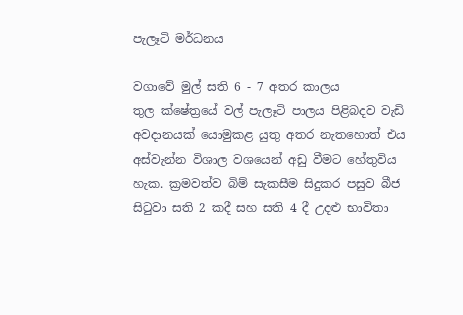පැලෑටි මර්ධනය

වගාවේ මුල් සති 6 - 7 අතර කාලය තුල ‍ක්ෂේත්‍රයේ වල් පැලෑටි පාලය පිළිබදව වැඩි අවදානයක් යොමුකළ යුතු අතර නැතහොත් එය අස්වැන්න විශාල වශයෙන් අඩු වීමට හේතුවිය හැක. ක්‍රමවත්ව බිම් සැකසීම සිදුකර පසුව බීජ සිටුවා සති 2 කදී සහ සති 4 දී උදළු භාවිතා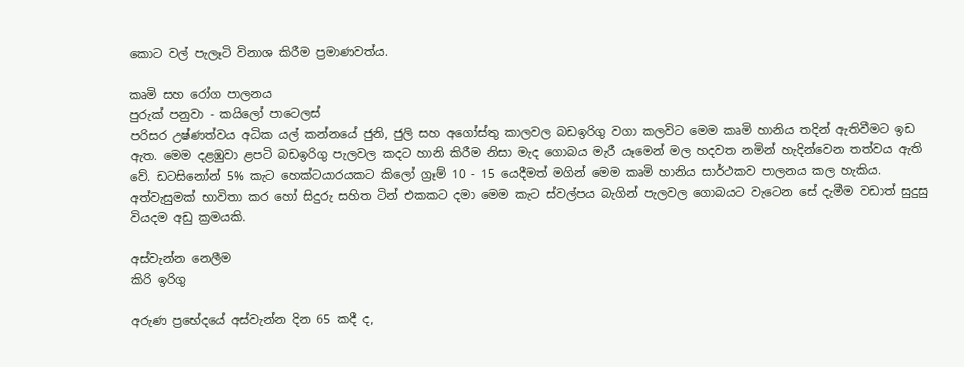කොට වල් පැලෑටි විනාශ කිරීම ප්‍රමාණවත්ය.

කෘමි සහ රෝග පාලනය
පුරුක් පනුවා - කයිලෝ පාටෙලස්
පරිසර උෂ්ණත්වය අධික යල් කන්නයේ ජුනි, ජුලි සහ අගෝස්තු කාලවල බඩඉරිගු වගා කලවිට මෙම කෘමි හානිය තදින් ඇතිවීමට ඉඩ ඇත. මෙම දළඹුවා ළපටි බඩඉරිගු පැලවල කදට හානි කිරීම නිසා මැද ගොබය මැරී යෑමෙන් මල හදවත නමින් හැදින්වෙන තත්වය ඇති වේ. ඩටසිනෝන් 5% කැට හෙක්ටයාරයකට කිලෝ ග්‍රෑම් 10 - 15 යෙදීමත් මගින් මෙම කෘමි හානිය සාර්ථකව පාලනය කල හැකිය. අත්වැසුමක් භාවිතා කර හෝ සිදුරු සහිත ටින් එකකට දමා මෙම කැට ස්වල්පය බැගින් පැලවල ගොබයට වැටෙන සේ දැමීම වඩාත් සුදුසු වියදම අඩු ක්‍රමයකි.

අස්වැන්න නෙලීම
කිරි ඉරිගු

අරුණ ප්‍රභේදයේ අස්වැන්න දින 65 කදී ද,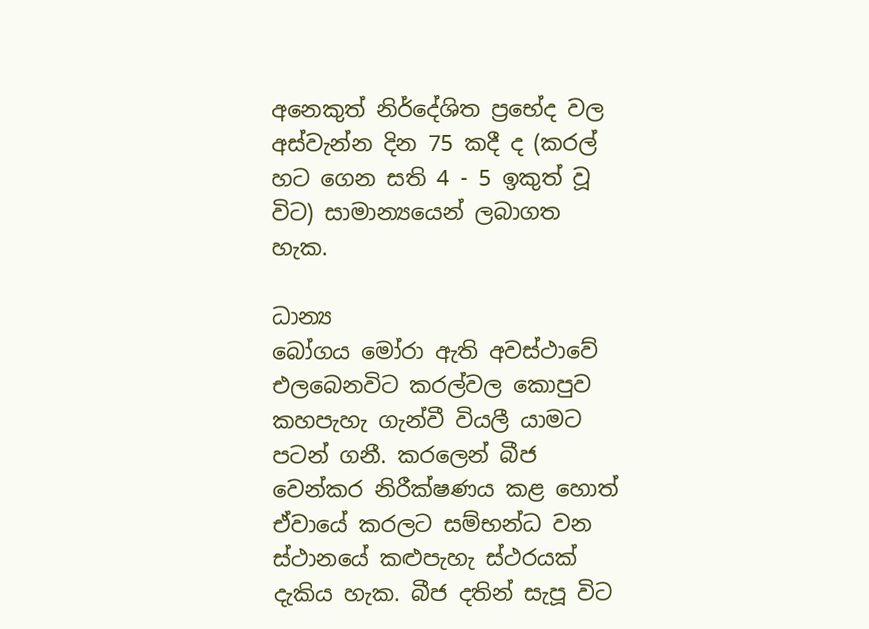අනෙකුත් නිර්දේශිත ‍ප්‍රභේද ‍වල අස්වැන්න දින 75 කදී ද (කරල් හට ගෙන සති 4 - 5 ඉකුත් වූ විට) සාමාන්‍යයෙන් ලබාගත හැක.

ධාන්‍ය
බෝගය මෝරා ඇති අවස්ථාවේ එලබෙනවිට කරල්වල කොපුව කහපැහැ ගැන්වී වියලී යාමට පටන් ගනී. කරලෙන් බීජ වෙන්කර නිරීක්ෂණය කළ හොත් ඒවායේ කරලට සම්භන්ධ වන ස්ථානයේ කළුපැහැ ස්ථරයක් දැකිය හැක. බීජ දතින් සැපූ විට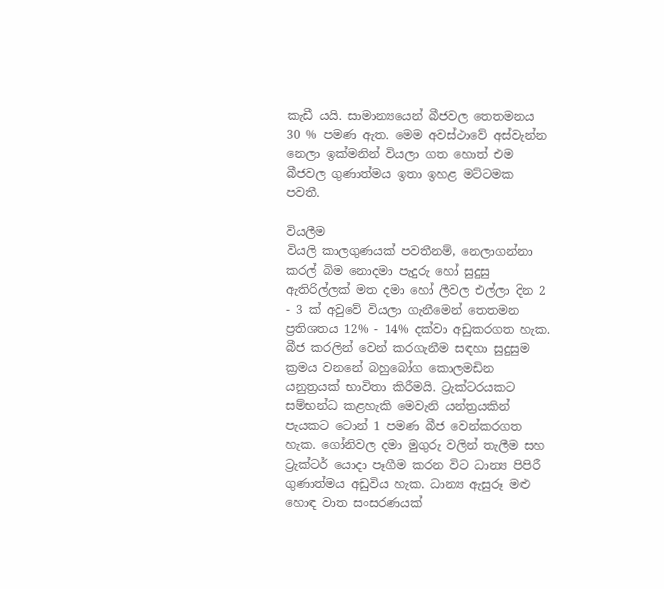කැඩී යයි. සාමාන්‍යයෙන් බීජවල තෙතමනය 30 % පමණ ඇත. මෙම අවස්ථාවේ අස්වැන්න නෙලා ඉක්මනින් වියලා ගත හොත් එම බීජවල ගුණාත්මය ඉතා ඉහළ මට්ටමක පවතී.

වියලීම
වියලි කාලගුණයක් පවතීනම්, නෙලාගන්නා කරල් බිම නොදමා පැදුරු හෝ සුදුසු ඇතිරිල්ලක් මත දමා හෝ ලීවල එල්ලා දින 2 - 3 ක් අවුවේ වියලා ගැනීමෙන් තෙතමන ප්‍රතිශතය 12% - 14% දක්වා අඩුකරගත හැක. බීජ කරලින් වෙන් කරගැනීම සඳහා සුදුසුම ක්‍රමය වනනේ බහුබෝග කොලමඩින යනුත්‍රයක් භාවිතා කිරීමයි. ට්‍රැක්ටරයකට සම්භන්ධ කළහැකි මෙවැනි යන්ත්‍රයකින් පැයකට ටොන් 1 පමණ බීජ වෙන්කරගත හැක. ගෝනිවල දමා මුගුරු වලින් තැලීම සහ ට්‍රැක්ටර් යොදා පෑගීම කරන විට ධාන්‍ය පිපිරී ගුණාත්මය අඩුවිය හැක. ධාන්‍ය ඇසුරූ මළු හොඳ වාත සංසරණයක්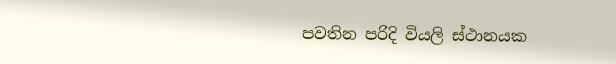පවතින පරිදි වියලි ස්ථානයක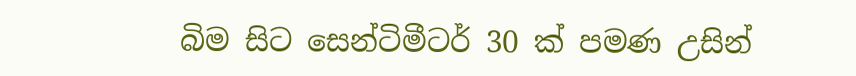බිම සිට සෙන්ටිමීටර් 30 ක් පමණ උසින්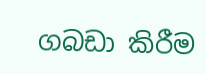ගබඩා කිරීම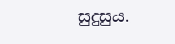සුදුසුය.